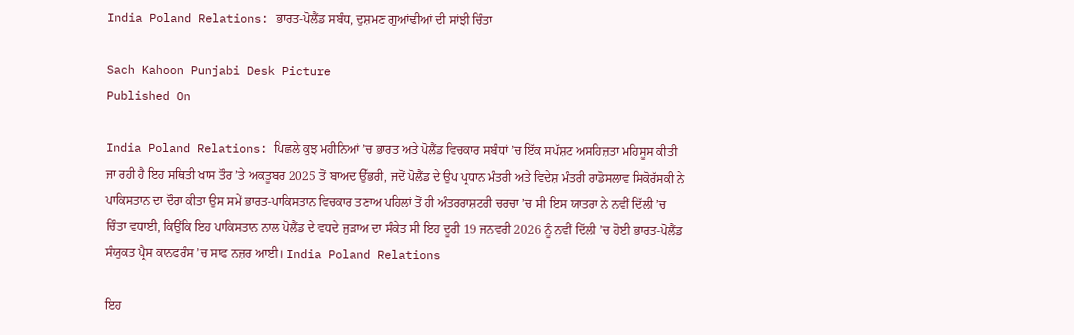India Poland Relations: ਭਾਰਤ-ਪੋਲੈਂਡ ਸਬੰਧ, ਦੁਸ਼ਮਣ ਗੁਆਂਢੀਆਂ ਦੀ ਸਾਂਝੀ ਚਿੰਤਾ

Sach Kahoon Punjabi Desk Picture
Published On

India Poland Relations: ਪਿਛਲੇ ਕੁਝ ਮਹੀਨਿਆਂ ’ਚ ਭਾਰਤ ਅਤੇ ਪੋਲੈਂਡ ਵਿਚਕਾਰ ਸਬੰਧਾਂ ’ਚ ਇੱਕ ਸਪੱਸ਼ਟ ਅਸਹਿਜ਼ਤਾ ਮਹਿਸੂਸ ਕੀਤੀ ਜਾ ਰਹੀ ਹੈ ਇਹ ਸਥਿਤੀ ਖਾਸ ਤੌਰ ’ਤੇ ਅਕਤੂਬਰ 2025 ਤੋਂ ਬਾਅਦ ਉੱਭਰੀ, ਜਦੋਂ ਪੋਲੈਂਡ ਦੇ ਉਪ ਪ੍ਰਧਾਨ ਮੰਤਰੀ ਅਤੇ ਵਿਦੇਸ਼ ਮੰਤਰੀ ਰਾਡੋਸਲਾਵ ਸਿਕੋਰੱਸਕੀ ਨੇ ਪਾਕਿਸਤਾਨ ਦਾ ਦੌਰਾ ਕੀਤਾ ਉਸ ਸਮੇਂ ਭਾਰਤ-ਪਾਕਿਸਤਾਨ ਵਿਚਕਾਰ ਤਣਾਅ ਪਹਿਲਾਂ ਤੋਂ ਹੀ ਅੰਤਰਰਾਸ਼ਟਰੀ ਚਰਚਾ ’ਚ ਸੀ ਇਸ ਯਾਤਰਾ ਨੇ ਨਵੀਂ ਦਿੱਲੀ ’ਚ ਚਿੰਤਾ ਵਧਾਈ, ਕਿਉਂਕਿ ਇਹ ਪਾਕਿਸਤਾਨ ਨਾਲ ਪੋਲੈਂਡ ਦੇ ਵਧਦੇ ਜੁੜਾਅ ਦਾ ਸੰਕੇਤ ਸੀ ਇਹ ਦੂਰੀ 19 ਜਨਵਰੀ 2026 ਨੂੰ ਨਵੀਂ ਦਿੱਲੀ ’ਚ ਹੋਈ ਭਾਰਤ-ਪੋਲੈਂਡ ਸੰਯੁਕਤ ਪ੍ਰੈਸ ਕਾਨਫਰੰਸ ’ਚ ਸਾਫ ਨਜ਼ਰ ਆਈ। India Poland Relations

ਇਹ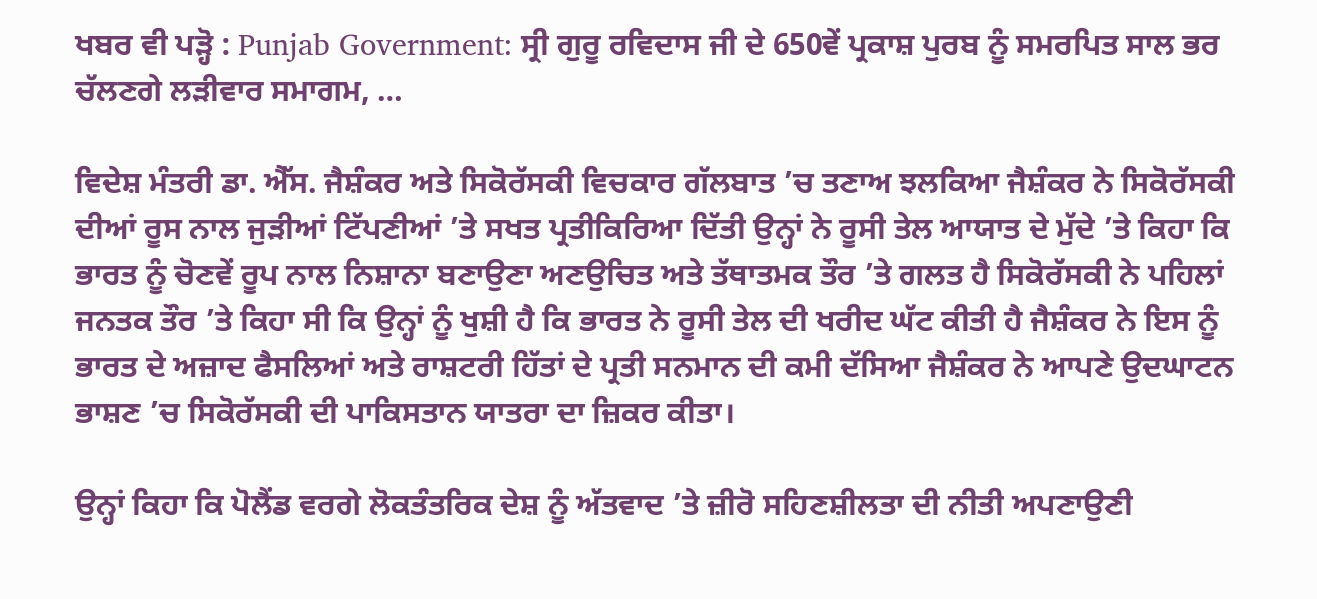ਖਬਰ ਵੀ ਪੜ੍ਹੋ : Punjab Government: ਸ੍ਰੀ ਗੁਰੂ ਰਵਿਦਾਸ ਜੀ ਦੇ 650ਵੇਂ ਪ੍ਰਕਾਸ਼ ਪੁਰਬ ਨੂੰ ਸਮਰਪਿਤ ਸਾਲ ਭਰ ਚੱਲਣਗੇ ਲੜੀਵਾਰ ਸਮਾਗਮ, …

ਵਿਦੇਸ਼ ਮੰਤਰੀ ਡਾ. ਐੱਸ. ਜੈਸ਼ੰਕਰ ਅਤੇ ਸਿਕੋਰੱਸਕੀ ਵਿਚਕਾਰ ਗੱਲਬਾਤ ’ਚ ਤਣਾਅ ਝਲਕਿਆ ਜੈਸ਼ੰਕਰ ਨੇ ਸਿਕੋਰੱਸਕੀ ਦੀਆਂ ਰੂਸ ਨਾਲ ਜੁੜੀਆਂ ਟਿੱਪਣੀਆਂ ’ਤੇ ਸਖਤ ਪ੍ਰਤੀਕਿਰਿਆ ਦਿੱਤੀ ਉਨ੍ਹਾਂ ਨੇ ਰੂਸੀ ਤੇਲ ਆਯਾਤ ਦੇ ਮੁੱਦੇ ’ਤੇ ਕਿਹਾ ਕਿ ਭਾਰਤ ਨੂੰ ਚੋਣਵੇਂ ਰੂਪ ਨਾਲ ਨਿਸ਼ਾਨਾ ਬਣਾਉਣਾ ਅਣਉਚਿਤ ਅਤੇ ਤੱਥਾਤਮਕ ਤੌਰ ’ਤੇ ਗਲਤ ਹੈ ਸਿਕੋਰੱਸਕੀ ਨੇ ਪਹਿਲਾਂ ਜਨਤਕ ਤੌਰ ’ਤੇ ਕਿਹਾ ਸੀ ਕਿ ਉਨ੍ਹਾਂ ਨੂੰ ਖੁਸ਼ੀ ਹੈ ਕਿ ਭਾਰਤ ਨੇ ਰੂਸੀ ਤੇਲ ਦੀ ਖਰੀਦ ਘੱਟ ਕੀਤੀ ਹੈ ਜੈਸ਼ੰਕਰ ਨੇ ਇਸ ਨੂੰ ਭਾਰਤ ਦੇ ਅਜ਼ਾਦ ਫੈਸਲਿਆਂ ਅਤੇ ਰਾਸ਼ਟਰੀ ਹਿੱਤਾਂ ਦੇ ਪ੍ਰਤੀ ਸਨਮਾਨ ਦੀ ਕਮੀ ਦੱਸਿਆ ਜੈਸ਼ੰਕਰ ਨੇ ਆਪਣੇ ਉਦਘਾਟਨ ਭਾਸ਼ਣ ’ਚ ਸਿਕੋਰੱਸਕੀ ਦੀ ਪਾਕਿਸਤਾਨ ਯਾਤਰਾ ਦਾ ਜ਼ਿਕਰ ਕੀਤਾ।

ਉਨ੍ਹਾਂ ਕਿਹਾ ਕਿ ਪੋਲੈਂਡ ਵਰਗੇ ਲੋਕਤੰਤਰਿਕ ਦੇਸ਼ ਨੂੰ ਅੱਤਵਾਦ ’ਤੇ ਜ਼ੀਰੋ ਸਹਿਣਸ਼ੀਲਤਾ ਦੀ ਨੀਤੀ ਅਪਣਾਉਣੀ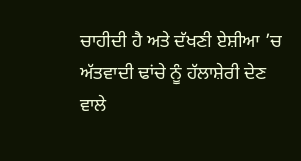ਚਾਹੀਦੀ ਹੈ ਅਤੇ ਦੱਖਣੀ ਏਸ਼ੀਆ ’ਚ ਅੱਤਵਾਦੀ ਢਾਂਚੇ ਨੂੰ ਹੱਲਾਸ਼ੇਰੀ ਦੇਣ ਵਾਲੇ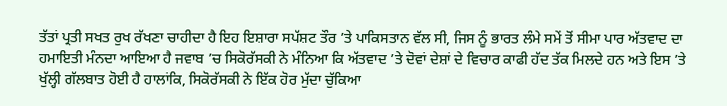ਤੱਤਾਂ ਪ੍ਰਤੀ ਸਖਤ ਰੁਖ ਰੱਖਣਾ ਚਾਹੀਦਾ ਹੈ ਇਹ ਇਸ਼ਾਰਾ ਸਪੱਸ਼ਟ ਤੌਰ ’ਤੇ ਪਾਕਿਸਤਾਨ ਵੱਲ ਸੀ, ਜਿਸ ਨੂੰ ਭਾਰਤ ਲੰਮੇ ਸਮੇਂ ਤੋਂ ਸੀਮਾ ਪਾਰ ਅੱਤਵਾਦ ਦਾ ਹਮਾਇਤੀ ਮੰਨਦਾ ਆਇਆ ਹੈ ਜਵਾਬ ’ਚ ਸਿਕੋਰੱਸਕੀ ਨੇ ਮੰਨਿਆ ਕਿ ਅੱਤਵਾਦ ’ਤੇ ਦੋਵਾਂ ਦੇਸ਼ਾਂ ਦੇ ਵਿਚਾਰ ਕਾਫੀ ਹੱਦ ਤੱਕ ਮਿਲਦੇ ਹਨ ਅਤੇ ਇਸ ’ਤੇ ਖੁੱਲ੍ਹੀ ਗੱਲਬਾਤ ਹੋਈ ਹੈ ਹਾਲਾਂਕਿ, ਸਿਕੋਰੱਸਕੀ ਨੇ ਇੱਕ ਹੋਰ ਮੁੱਦਾ ਚੁੱਕਿਆ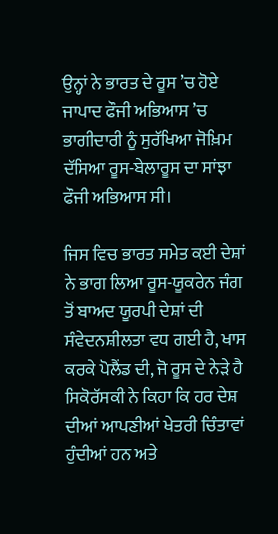ਉਨ੍ਹਾਂ ਨੇ ਭਾਰਤ ਦੇ ਰੂਸ ’ਚ ਹੋਏ ਜਾਪਾਦ ਫੌਜੀ ਅਭਿਆਸ ’ਚ ਭਾਗੀਦਾਰੀ ਨੂੰ ਸੁਰੱਖਿਆ ਜੋਖ਼ਿਮ ਦੱਸਿਆ ਰੂਸ-ਬੇਲਾਰੂਸ ਦਾ ਸਾਂਝਾ ਫੌਜੀ ਅਭਿਆਸ ਸੀ।

ਜਿਸ ਵਿਚ ਭਾਰਤ ਸਮੇਤ ਕਈ ਦੇਸ਼ਾਂ ਨੇ ਭਾਗ ਲਿਆ ਰੂਸ-ਯੂਕਰੇਨ ਜੰਗ ਤੋਂ ਬਾਅਦ ਯੂਰਪੀ ਦੇਸ਼ਾਂ ਦੀ ਸੰਵੇਦਨਸ਼ੀਲਤਾ ਵਧ ਗਈ ਹੈ, ਖਾਸ ਕਰਕੇ ਪੋਲੈਂਡ ਦੀ, ਜੋ ਰੂਸ ਦੇ ਨੇੜੇ ਹੈ ਸਿਕੋਰੱਸਕੀ ਨੇ ਕਿਹਾ ਕਿ ਹਰ ਦੇਸ਼ ਦੀਆਂ ਆਪਣੀਆਂ ਖੇਤਰੀ ਚਿੰਤਾਵਾਂ ਹੁੰਦੀਆਂ ਹਨ ਅਤੇ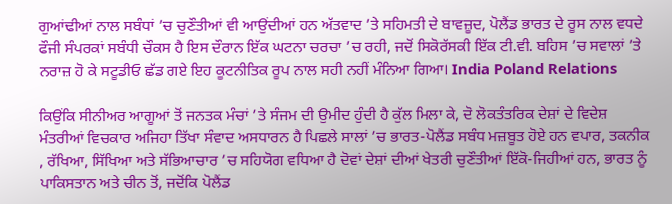ਗੁਆਂਢੀਆਂ ਨਾਲ ਸਬੰਧਾਂ ’ਚ ਚੁਣੌਤੀਆਂ ਵੀ ਆਉਂਦੀਆਂ ਹਨ ਅੱਤਵਾਦ ’ਤੇ ਸਹਿਮਤੀ ਦੇ ਬਾਵਜ਼ੂਦ, ਪੋਲੈਂਡ ਭਾਰਤ ਦੇ ਰੂਸ ਨਾਲ ਵਧਦੇ ਫੌਜੀ ਸੰਪਰਕਾਂ ਸਬੰਧੀ ਚੌਕਸ ਹੈ ਇਸ ਦੌਰਾਨ ਇੱਕ ਘਟਨਾ ਚਰਚਾ ’ਚ ਰਹੀ, ਜਦੋਂ ਸਿਕੋਰੱਸਕੀ ਇੱਕ ਟੀ.ਵੀ. ਬਹਿਸ ’ਚ ਸਵਾਲਾਂ ’ਤੇ ਨਰਾਜ਼ ਹੋ ਕੇ ਸਟੂਡੀਓ ਛੱਡ ਗਏ ਇਹ ਕੂਟਨੀਤਿਕ ਰੂਪ ਨਾਲ ਸਹੀ ਨਹੀਂ ਮੰਨਿਆ ਗਿਆ। India Poland Relations

ਕਿਉਂਕਿ ਸੀਨੀਅਰ ਆਗੂਆਂ ਤੋਂ ਜਨਤਕ ਮੰਚਾਂ ’ਤੇ ਸੰਜਮ ਦੀ ਉਮੀਦ ਹੁੰਦੀ ਹੈ ਕੁੱਲ ਮਿਲਾ ਕੇ, ਦੋ ਲੋਕਤੰਤਰਿਕ ਦੇਸ਼ਾਂ ਦੇ ਵਿਦੇਸ਼ ਮੰਤਰੀਆਂ ਵਿਚਕਾਰ ਅਜਿਹਾ ਤਿੱਖਾ ਸੰਵਾਦ ਅਸਧਾਰਨ ਹੈ ਪਿਛਲੇ ਸਾਲਾਂ ’ਚ ਭਾਰਤ-ਪੋਲੈਂਡ ਸਬੰਧ ਮਜ਼ਬੂਤ ਹੋਏ ਹਨ ਵਪਾਰ, ਤਕਨੀਕ , ਰੱਖਿਆ, ਸਿੱਖਿਆ ਅਤੇ ਸੱਭਿਆਚਾਰ ’ਚ ਸਹਿਯੋਗ ਵਧਿਆ ਹੈ ਦੋਵਾਂ ਦੇਸ਼ਾਂ ਦੀਆਂ ਖੇਤਰੀ ਚੁਣੌਤੀਆਂ ਇੱਕੋ-ਜਿਹੀਆਂ ਹਨ, ਭਾਰਤ ਨੂੰ ਪਾਕਿਸਤਾਨ ਅਤੇ ਚੀਨ ਤੋਂ, ਜਦੋਂਕਿ ਪੋਲੈਂਡ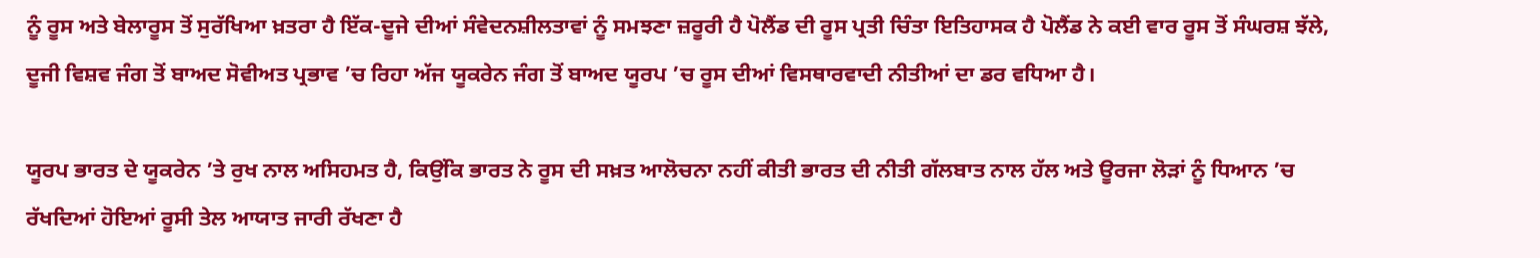ਨੂੰ ਰੂਸ ਅਤੇ ਬੇਲਾਰੂਸ ਤੋਂ ਸੁਰੱਖਿਆ ਖ਼ਤਰਾ ਹੈ ਇੱਕ-ਦੂਜੇ ਦੀਆਂ ਸੰਵੇਦਨਸ਼ੀਲਤਾਵਾਂ ਨੂੰ ਸਮਝਣਾ ਜ਼ਰੂਰੀ ਹੈ ਪੋਲੈਂਡ ਦੀ ਰੂਸ ਪ੍ਰਤੀ ਚਿੰਤਾ ਇਤਿਹਾਸਕ ਹੈ ਪੋਲੈਂਡ ਨੇ ਕਈ ਵਾਰ ਰੂਸ ਤੋਂ ਸੰਘਰਸ਼ ਝੱਲੇ, ਦੂਜੀ ਵਿਸ਼ਵ ਜੰਗ ਤੋਂ ਬਾਅਦ ਸੋਵੀਅਤ ਪ੍ਰਭਾਵ ’ਚ ਰਿਹਾ ਅੱਜ ਯੂਕਰੇਨ ਜੰਗ ਤੋਂ ਬਾਅਦ ਯੂਰਪ ’ਚ ਰੂਸ ਦੀਆਂ ਵਿਸਥਾਰਵਾਦੀ ਨੀਤੀਆਂ ਦਾ ਡਰ ਵਧਿਆ ਹੈ।

ਯੂਰਪ ਭਾਰਤ ਦੇ ਯੂਕਰੇਨ ’ਤੇ ਰੁਖ ਨਾਲ ਅਸਿਹਮਤ ਹੈ, ਕਿਉਂਕਿ ਭਾਰਤ ਨੇ ਰੂਸ ਦੀ ਸਖ਼ਤ ਆਲੋਚਨਾ ਨਹੀਂ ਕੀਤੀ ਭਾਰਤ ਦੀ ਨੀਤੀ ਗੱਲਬਾਤ ਨਾਲ ਹੱਲ ਅਤੇ ਊਰਜਾ ਲੋੜਾਂ ਨੂੰ ਧਿਆਨ ’ਚ ਰੱਖਦਿਆਂ ਹੋਇਆਂ ਰੂਸੀ ਤੇਲ ਆਯਾਤ ਜਾਰੀ ਰੱਖਣਾ ਹੈ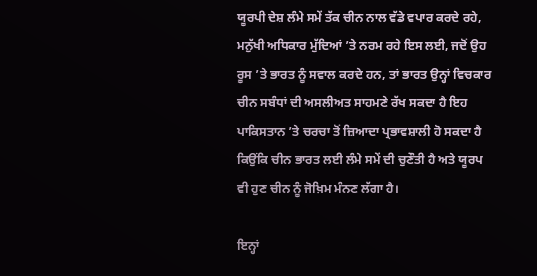ਯੂਰਪੀ ਦੇਸ਼ ਲੰਮੇ ਸਮੇਂ ਤੱਕ ਚੀਨ ਨਾਲ ਵੱਡੇ ਵਪਾਰ ਕਰਦੇ ਰਹੇ, ਮਨੁੱਖੀ ਅਧਿਕਾਰ ਮੁੱਦਿਆਂ ’ਤੇ ਨਰਮ ਰਹੇ ਇਸ ਲਈ, ਜਦੋਂ ਉਹ ਰੂਸ ’ਤੇ ਭਾਰਤ ਨੂੰ ਸਵਾਲ ਕਰਦੇ ਹਨ, ਤਾਂ ਭਾਰਤ ਉਨ੍ਹਾਂ ਵਿਚਕਾਰ ਚੀਨ ਸਬੰਧਾਂ ਦੀ ਅਸਲੀਅਤ ਸਾਹਮਣੇ ਰੱਖ ਸਕਦਾ ਹੈ ਇਹ ਪਾਕਿਸਤਾਨ ’ਤੇ ਚਰਚਾ ਤੋਂ ਜ਼ਿਆਦਾ ਪ੍ਰਭਾਵਸ਼ਾਲੀ ਹੋ ਸਕਦਾ ਹੈ ਕਿਉਂਕਿ ਚੀਨ ਭਾਰਤ ਲਈ ਲੰਮੇ ਸਮੇਂ ਦੀ ਚੁਣੌਤੀ ਹੈ ਅਤੇ ਯੂਰਪ ਵੀ ਹੁਣ ਚੀਨ ਨੂੰ ਜੋਖ਼ਿਮ ਮੰਨਣ ਲੱਗਾ ਹੈ।

ਇਨ੍ਹਾਂ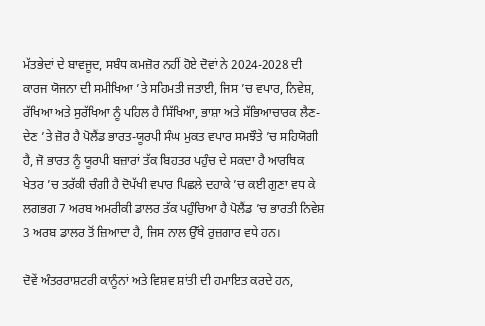ਮੱਤਭੇਦਾਂ ਦੇ ਬਾਵਜੂਦ, ਸਬੰਧ ਕਮਜ਼ੋਰ ਨਹੀਂ ਹੋਏ ਦੋਵਾਂ ਨੇ 2024-2028 ਦੀ ਕਾਰਜ ਯੋਜਨਾ ਦੀ ਸਮੀਖਿਆ ’ਤੇ ਸਹਿਮਤੀ ਜਤਾਈ, ਜਿਸ ’ਚ ਵਪਾਰ, ਨਿਵੇਸ਼, ਰੱਖਿਆ ਅਤੇ ਸੁਰੱਖਿਆ ਨੂੰ ਪਹਿਲ ਹੈ ਸਿੱਖਿਆ, ਭਾਸ਼ਾ ਅਤੇ ਸੱਭਿਆਚਾਰਕ ਲੈਣ-ਦੇਣ ’ਤੇ ਜ਼ੋਰ ਹੈ ਪੋਲੈਂਡ ਭਾਰਤ-ਯੂਰਪੀ ਸੰਘ ਮੁਕਤ ਵਪਾਰ ਸਮਝੌਤੇ ’ਚ ਸਹਿਯੋਗੀ ਹੈ, ਜੋ ਭਾਰਤ ਨੂੰ ਯੂਰਪੀ ਬਜ਼ਾਰਾਂ ਤੱਕ ਬਿਹਤਰ ਪਹੁੰਚ ਦੇ ਸਕਦਾ ਹੈ ਆਰਥਿਕ ਖੇਤਰ ’ਚ ਤਰੱਕੀ ਚੰਗੀ ਹੈ ਦੋਪੱਖੀ ਵਪਾਰ ਪਿਛਲੇ ਦਹਾਕੇ ’ਚ ਕਈ ਗੁਣਾ ਵਧ ਕੇ ਲਗਭਗ 7 ਅਰਬ ਅਮਰੀਕੀ ਡਾਲਰ ਤੱਕ ਪਹੁੰਚਿਆ ਹੈ ਪੋਲੈਂਡ ’ਚ ਭਾਰਤੀ ਨਿਵੇਸ਼ 3 ਅਰਬ ਡਾਲਰ ਤੋਂ ਜ਼ਿਆਦਾ ਹੈ, ਜਿਸ ਨਾਲ ਉੱਥੇ ਰੁਜ਼ਗਾਰ ਵਧੇ ਹਨ।

ਦੋਵੇਂ ਅੰਤਰਰਾਸ਼ਟਰੀ ਕਾਨੂੰਨਾਂ ਅਤੇ ਵਿਸ਼ਵ ਸ਼ਾਂਤੀ ਦੀ ਹਮਾਇਤ ਕਰਦੇ ਹਨ,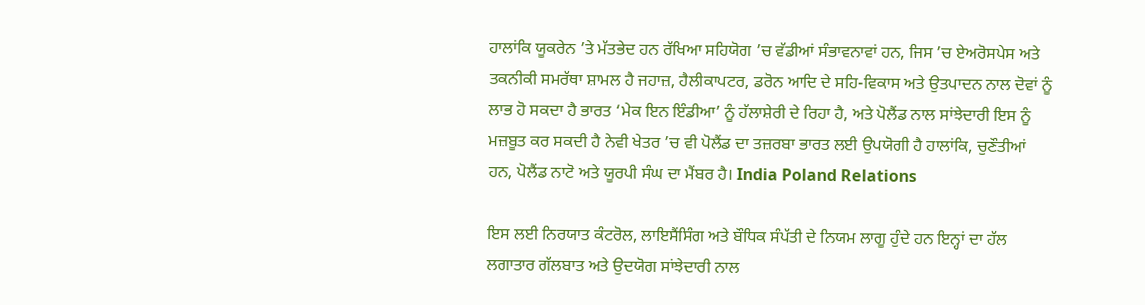ਹਾਲਾਂਕਿ ਯੂਕਰੇਨ ’ਤੇ ਮੱਤਭੇਦ ਹਨ ਰੱਖਿਆ ਸਹਿਯੋਗ ’ਚ ਵੱਡੀਆਂ ਸੰਭਾਵਨਾਵਾਂ ਹਨ, ਜਿਸ ’ਚ ਏਅਰੋਸਪੇਸ ਅਤੇ ਤਕਨੀਕੀ ਸਮਰੱਥਾ ਸ਼ਾਮਲ ਹੈ ਜਹਾਜ਼, ਹੈਲੀਕਾਪਟਰ, ਡਰੋਨ ਆਦਿ ਦੇ ਸਹਿ-ਵਿਕਾਸ ਅਤੇ ਉਤਪਾਦਨ ਨਾਲ ਦੋਵਾਂ ਨੂੰ ਲਾਭ ਹੋ ਸਕਦਾ ਹੈ ਭਾਰਤ ‘ਮੇਕ ਇਨ ਇੰਡੀਆ’ ਨੂੰ ਹੱਲਾਸ਼ੇਰੀ ਦੇ ਰਿਹਾ ਹੈ, ਅਤੇ ਪੋਲੈਂਡ ਨਾਲ ਸਾਂਝੇਦਾਰੀ ਇਸ ਨੂੰ ਮਜ਼ਬੂਤ ਕਰ ਸਕਦੀ ਹੈ ਨੇਵੀ ਖੇਤਰ ’ਚ ਵੀ ਪੋਲੈਂਡ ਦਾ ਤਜ਼ਰਬਾ ਭਾਰਤ ਲਈ ਉਪਯੋਗੀ ਹੈ ਹਾਲਾਂਕਿ, ਚੁਣੌਤੀਆਂ ਹਨ, ਪੋਲੈਂਡ ਨਾਟੋ ਅਤੇ ਯੂਰਪੀ ਸੰਘ ਦਾ ਮੈਂਬਰ ਹੈ। India Poland Relations

ਇਸ ਲਈ ਨਿਰਯਾਤ ਕੰਟਰੋਲ, ਲਾਇਸੈਂਸਿੰਗ ਅਤੇ ਬੌਧਿਕ ਸੰਪੱਤੀ ਦੇ ਨਿਯਮ ਲਾਗੂ ਹੁੰਦੇ ਹਨ ਇਨ੍ਹਾਂ ਦਾ ਹੱਲ ਲਗਾਤਾਰ ਗੱਲਬਾਤ ਅਤੇ ਉਦਯੋਗ ਸਾਂਝੇਦਾਰੀ ਨਾਲ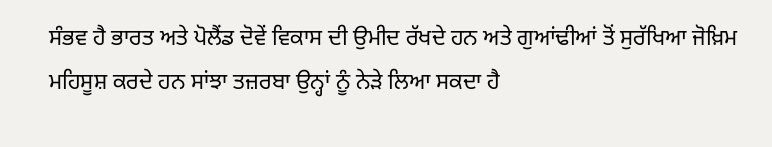ਸੰਭਵ ਹੈ ਭਾਰਤ ਅਤੇ ਪੋਲੈਂਡ ਦੋਵੇਂ ਵਿਕਾਸ ਦੀ ਉਮੀਦ ਰੱਖਦੇ ਹਨ ਅਤੇ ਗੁਆਂਢੀਆਂ ਤੋਂ ਸੁਰੱਖਿਆ ਜੋਖ਼ਿਮ ਮਹਿਸੂਸ਼ ਕਰਦੇ ਹਨ ਸਾਂਝਾ ਤਜ਼ਰਬਾ ਉਨ੍ਹਾਂ ਨੂੰ ਨੇੜੇ ਲਿਆ ਸਕਦਾ ਹੈ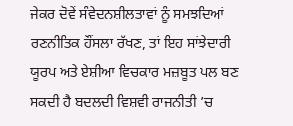ਜੇਕਰ ਦੋਵੇਂ ਸੰਵੇਦਨਸ਼ੀਲਤਾਵਾਂ ਨੂੰ ਸਮਝਦਿਆਂ ਰਣਨੀਤਿਕ ਹੌਂਸਲਾ ਰੱਖਣ, ਤਾਂ ਇਹ ਸਾਂਝੇਦਾਰੀ ਯੂਰਪ ਅਤੇ ਏਸ਼ੀਆ ਵਿਚਕਾਰ ਮਜ਼ਬੂਤ ਪਲ ਬਣ ਸਕਦੀ ਹੈ ਬਦਲਦੀ ਵਿਸ਼ਵੀ ਰਾਜਨੀਤੀ ’ਚ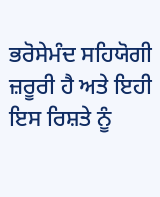ਭਰੋਸੇਮੰਦ ਸਹਿਯੋਗੀ ਜ਼ਰੂਰੀ ਹੈ ਅਤੇ ਇਹੀ ਇਸ ਰਿਸ਼ਤੇ ਨੂੰ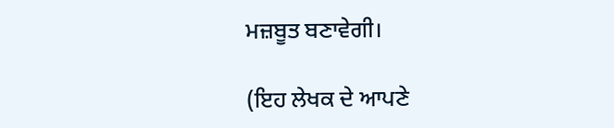ਮਜ਼ਬੂਤ ਬਣਾਵੇਗੀ।

(ਇਹ ਲੇਖਕ ਦੇ ਆਪਣੇ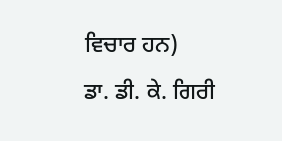ਵਿਚਾਰ ਹਨ)
ਡਾ. ਡੀ. ਕੇ. ਗਿਰੀ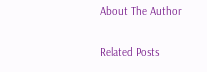About The Author

Related Posts